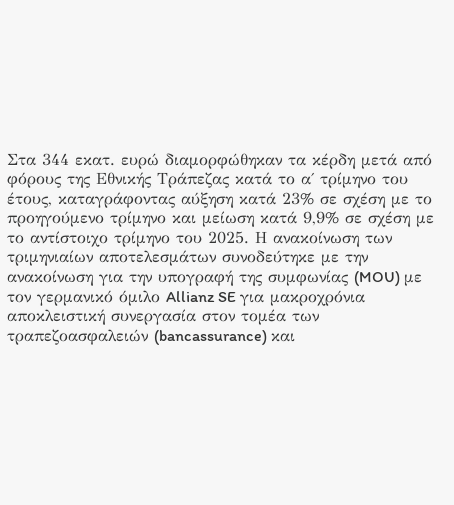Στα 344 εκατ. ευρώ διαμορφώθηκαν τα κέρδη μετά από φόρους της Εθνικής Τράπεζας κατά το α΄ τρίμηνο του έτους, καταγράφοντας αύξηση κατά 23% σε σχέση με το προηγούμενο τρίμηνο και μείωση κατά 9,9% σε σχέση με το αντίστοιχο τρίμηνο του 2025. Η ανακοίνωση των τριμηνιαίων αποτελεσμάτων συνοδεύτηκε με την ανακοίνωση για την υπογραφή της συμφωνίας (MOU) με τον γερμανικό όμιλο Allianz SE για μακροχρόνια αποκλειστική συνεργασία στον τομέα των τραπεζοασφαλειών (bancassurance) και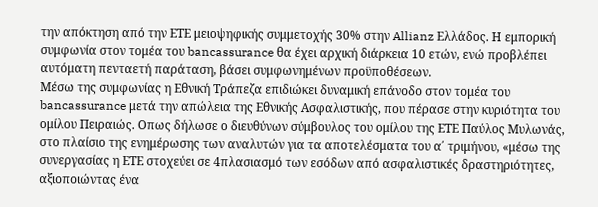την απόκτηση από την ΕΤΕ μειοψηφικής συμμετοχής 30% στην Allianz Ελλάδος. Η εμπορική συμφωνία στον τομέα του bancassurance θα έχει αρχική διάρκεια 10 ετών, ενώ προβλέπει αυτόματη πενταετή παράταση, βάσει συμφωνημένων προϋποθέσεων.
Μέσω της συμφωνίας η Εθνική Τράπεζα επιδιώκει δυναμική επάνοδο στον τομέα του bancassurance μετά την απώλεια της Εθνικής Ασφαλιστικής, που πέρασε στην κυριότητα του ομίλου Πειραιώς. Οπως δήλωσε ο διευθύνων σύμβουλος του ομίλου της ΕΤΕ Παύλος Μυλωνάς, στο πλαίσιο της ενημέρωσης των αναλυτών για τα αποτελέσματα του α΄ τριμήνου, «μέσω της συνεργασίας η ΕΤΕ στοχεύει σε 4πλασιασμό των εσόδων από ασφαλιστικές δραστηριότητες, αξιοποιώντας ένα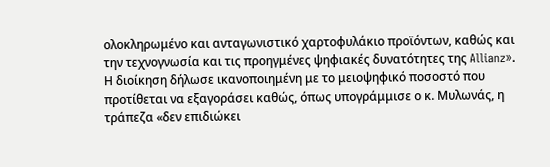ολοκληρωμένο και ανταγωνιστικό χαρτοφυλάκιο προϊόντων, καθώς και την τεχνογνωσία και τις προηγμένες ψηφιακές δυνατότητες της Allianz». Η διοίκηση δήλωσε ικανοποιημένη με το μειοψηφικό ποσοστό που προτίθεται να εξαγοράσει καθώς, όπως υπογράμμισε ο κ. Μυλωνάς, η τράπεζα «δεν επιδιώκει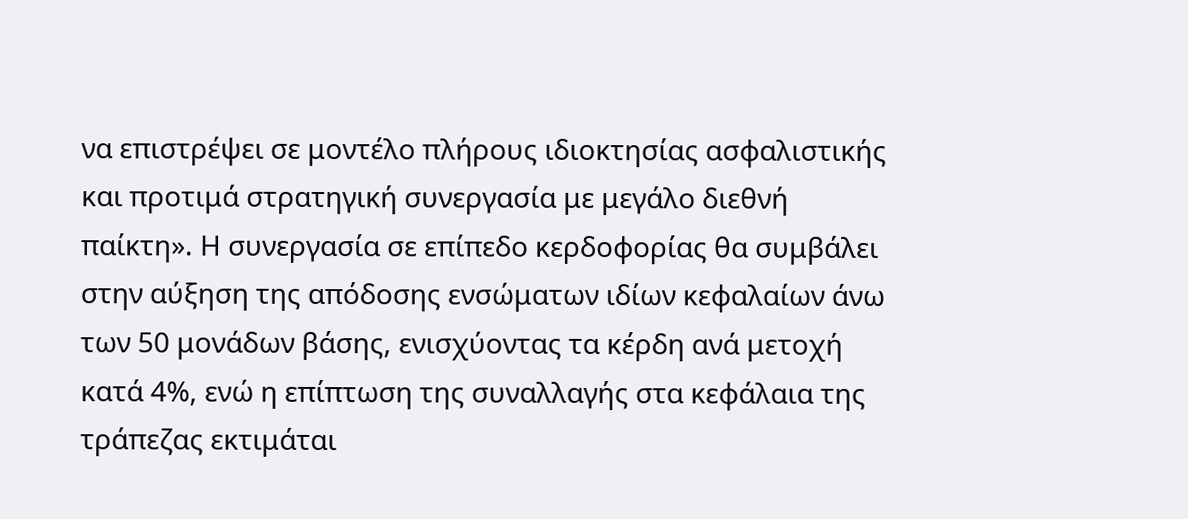να επιστρέψει σε μοντέλο πλήρους ιδιοκτησίας ασφαλιστικής και προτιμά στρατηγική συνεργασία με μεγάλο διεθνή παίκτη». Η συνεργασία σε επίπεδο κερδοφορίας θα συμβάλει στην αύξηση της απόδοσης ενσώματων ιδίων κεφαλαίων άνω των 50 μονάδων βάσης, ενισχύοντας τα κέρδη ανά μετοχή κατά 4%, ενώ η επίπτωση της συναλλαγής στα κεφάλαια της τράπεζας εκτιμάται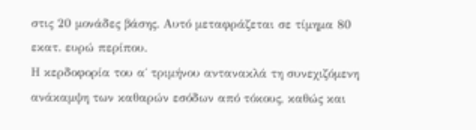στις 20 μονάδες βάσης. Αυτό μεταφράζεται σε τίμημα 80 εκατ. ευρώ περίπου.
Η κερδοφορία του α΄ τριμήνου αντανακλά τη συνεχιζόμενη ανάκαμψη των καθαρών εσόδων από τόκους, καθώς και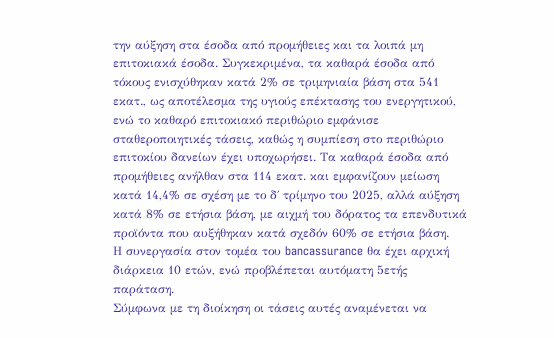την αύξηση στα έσοδα από προμήθειες και τα λοιπά μη επιτοκιακά έσοδα. Συγκεκριμένα, τα καθαρά έσοδα από τόκους ενισχύθηκαν κατά 2% σε τριμηνιαία βάση στα 541 εκατ., ως αποτέλεσμα της υγιούς επέκτασης του ενεργητικού, ενώ το καθαρό επιτοκιακό περιθώριο εμφάνισε σταθεροποιητικές τάσεις, καθώς η συμπίεση στο περιθώριο επιτοκίου δανείων έχει υποχωρήσει. Τα καθαρά έσοδα από προμήθειες ανήλθαν στα 114 εκατ. και εμφανίζουν μείωση κατά 14,4% σε σχέση με το δ΄ τρίμηνο του 2025, αλλά αύξηση κατά 8% σε ετήσια βάση, με αιχμή του δόρατος τα επενδυτικά προϊόντα που αυξήθηκαν κατά σχεδόν 60% σε ετήσια βάση.
Η συνεργασία στον τομέα του bancassurance θα έχει αρχική διάρκεια 10 ετών, ενώ προβλέπεται αυτόματη 5ετής παράταση.
Σύμφωνα με τη διοίκηση οι τάσεις αυτές αναμένεται να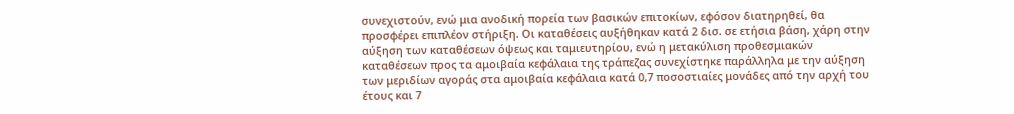συνεχιστούν, ενώ μια ανοδική πορεία των βασικών επιτοκίων, εφόσον διατηρηθεί, θα προσφέρει επιπλέον στήριξη. Οι καταθέσεις αυξήθηκαν κατά 2 δισ. σε ετήσια βάση, χάρη στην αύξηση των καταθέσεων όψεως και ταμιευτηρίου, ενώ η μετακύλιση προθεσμιακών καταθέσεων προς τα αμοιβαία κεφάλαια της τράπεζας συνεχίστηκε παράλληλα με την αύξηση των μεριδίων αγοράς στα αμοιβαία κεφάλαια κατά 0,7 ποσοστιαίες μονάδες από την αρχή του έτους και 7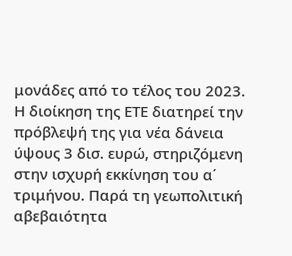μονάδες από το τέλος του 2023.
Η διοίκηση της ΕΤΕ διατηρεί την πρόβλεψή της για νέα δάνεια ύψους 3 δισ. ευρώ, στηριζόμενη στην ισχυρή εκκίνηση του α΄ τριμήνου. Παρά τη γεωπολιτική αβεβαιότητα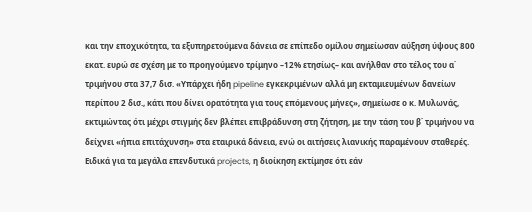και την εποχικότητα, τα εξυπηρετούμενα δάνεια σε επίπεδο ομίλου σημείωσαν αύξηση ύψους 800 εκατ. ευρώ σε σχέση με το προηγούμενο τρίμηνο –12% ετησίως– και ανήλθαν στο τέλος του α΄ τριμήνου στα 37,7 δισ. «Υπάρχει ήδη pipeline εγκεκριμένων αλλά μη εκταμιευμένων δανείων περίπου 2 δισ., κάτι που δίνει ορατότητα για τους επόμενους μήνες», σημείωσε ο κ. Μυλωνάς, εκτιμώντας ότι μέχρι στιγμής δεν βλέπει επιβράδυνση στη ζήτηση, με την τάση του β΄ τριμήνου να δείχνει «ήπια επιτάχυνση» στα εταιρικά δάνεια, ενώ οι αιτήσεις λιανικής παραμένουν σταθερές.
Ειδικά για τα μεγάλα επενδυτικά projects, η διοίκηση εκτίμησε ότι εάν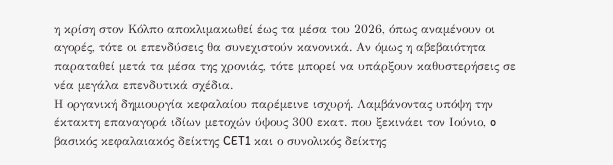η κρίση στον Κόλπο αποκλιμακωθεί έως τα μέσα του 2026, όπως αναμένουν οι αγορές, τότε οι επενδύσεις θα συνεχιστούν κανονικά. Αν όμως η αβεβαιότητα παραταθεί μετά τα μέσα της χρονιάς, τότε μπορεί να υπάρξουν καθυστερήσεις σε νέα μεγάλα επενδυτικά σχέδια.
Η οργανική δημιουργία κεφαλαίου παρέμεινε ισχυρή. Λαμβάνοντας υπόψη την έκτακτη επαναγορά ιδίων μετοχών ύψους 300 εκατ. που ξεκινάει τον Ιούνιο, o βασικός κεφαλαιακός δείκτης CET1 και ο συνολικός δείκτης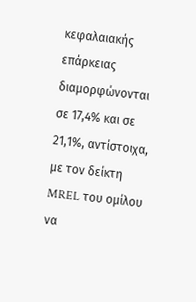κεφαλαιακής επάρκειας διαμορφώνονται σε 17,4% και σε 21,1%, αντίστοιχα, με τον δείκτη MREL του ομίλου να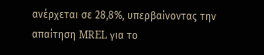ανέρχεται σε 28,8%, υπερβαίνοντας την απαίτηση MREL για το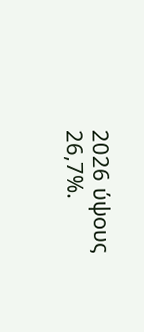2026 ύψους 26,7%.